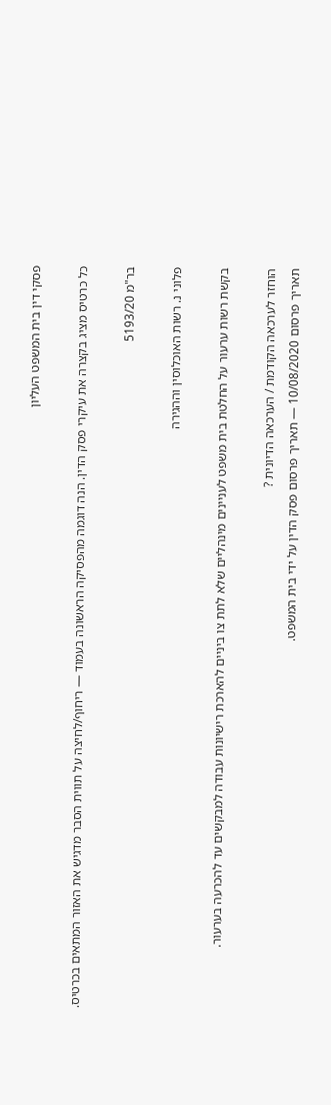פסקי דין בית המשפט העליון

כל כרטיס מציג בקצרה את עיקרי פסק הדין. הנה דוגמה מהפסיקה הראשונה בעמוד — ריחוף/לחיצה על תווית הסבר מדגיש את האזור המתאים בכרטיס.

בר"מ 5193/20

פלוני נ. רשות האוכלוסין וההגירה

בקשת רשות ערעור על החלטת בית משפט לעניינים מינהליים שלא לתת צו ביניים להארכת רישיונות עבודה למבקשים עד להכרעה בערעור.

הוחזר לערכאה הקודמת / הערכאה הדיונית ?
תאריך פרסום 10/08/2020 — תאריך פרסום פסק הדין על ידי בית המשפט.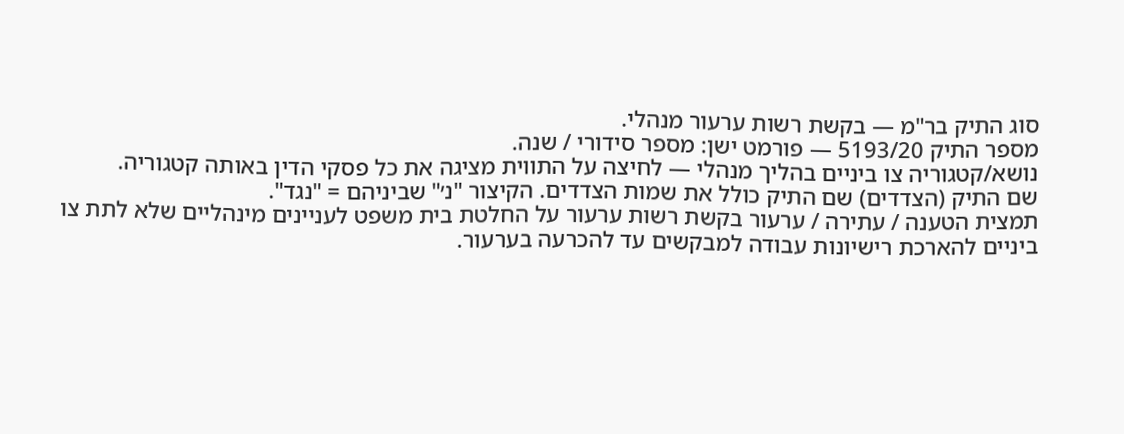סוג התיק בר"מ — בקשת רשות ערעור מנהלי.
מספר התיק 5193/20 — פורמט ישן: מספר סידורי / שנה.
נושא/קטגוריה צו ביניים בהליך מנהלי — לחיצה על התווית מציגה את כל פסקי הדין באותה קטגוריה.
שם התיק (הצדדים) שם התיק כולל את שמות הצדדים. הקיצור "נ׳" שביניהם = "נגד".
תמצית הטענה / עתירה / ערעור בקשת רשות ערעור על החלטת בית משפט לעניינים מינהליים שלא לתת צו ביניים להארכת רישיונות עבודה למבקשים עד להכרעה בערעור.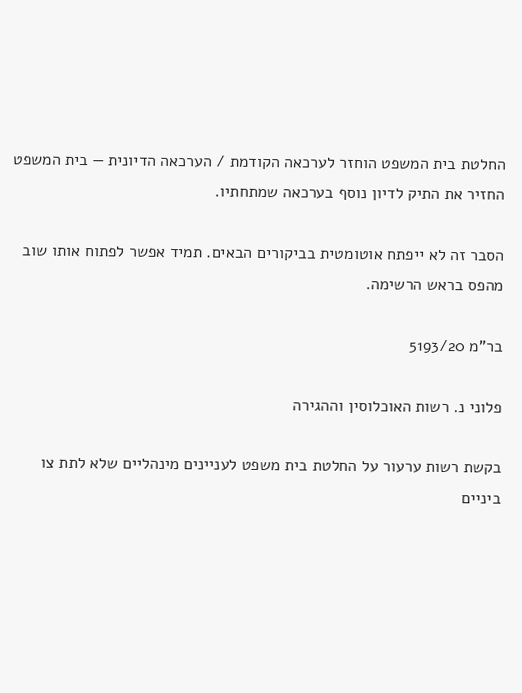החלטת בית המשפט הוחזר לערכאה הקודמת / הערכאה הדיונית — בית המשפט החזיר את התיק לדיון נוסף בערכאה שמתחתיו.

הסבר זה לא ייפתח אוטומטית בביקורים הבאים. תמיד אפשר לפתוח אותו שוב מהפס בראש הרשימה.

בר"מ 5193/20

פלוני נ. רשות האוכלוסין וההגירה

בקשת רשות ערעור על החלטת בית משפט לעניינים מינהליים שלא לתת צו ביניים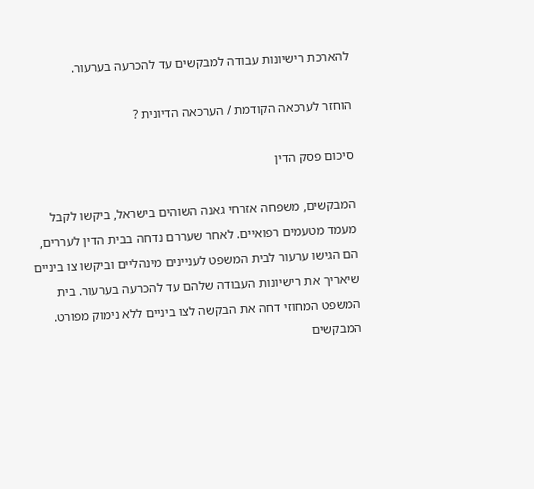להארכת רישיונות עבודה למבקשים עד להכרעה בערעור.

הוחזר לערכאה הקודמת / הערכאה הדיונית ?

סיכום פסק הדין

המבקשים, משפחה אזרחי גאנה השוהים בישראל, ביקשו לקבל מעמד מטעמים רפואיים. לאחר שעררם נדחה בבית הדין לעררים, הם הגישו ערעור לבית המשפט לעניינים מינהליים וביקשו צו ביניים שיאריך את רישיונות העבודה שלהם עד להכרעה בערעור. בית המשפט המחוזי דחה את הבקשה לצו ביניים ללא נימוק מפורט. המבקשים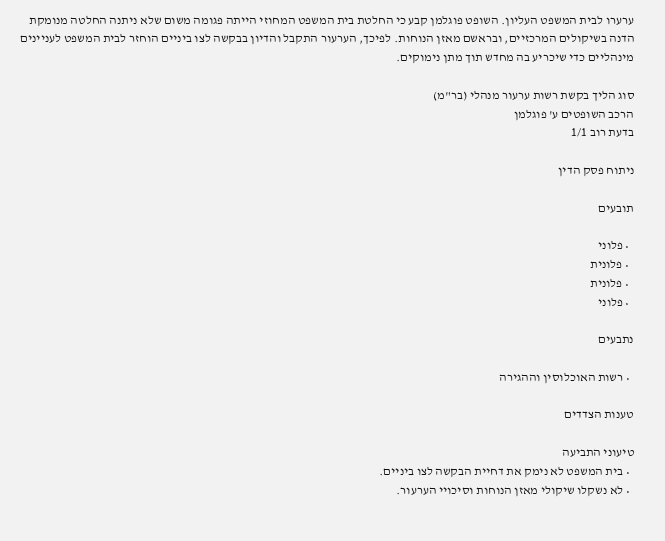ערערו לבית המשפט העליון. השופט פוגלמן קבע כי החלטת בית המשפט המחוזי הייתה פגומה משום שלא ניתנה החלטה מנומקת הדנה בשיקולים המרכזיים, ובראשם מאזן הנוחות. לפיכך, הערעור התקבל והדיון בבקשה לצו ביניים הוחזר לבית המשפט לעניינים מינהליים כדי שיכריע בה מחדש תוך מתן נימוקים.

סוג הליך בקשת רשות ערעור מנהלי (בר"מ)
הרכב השופטים ע' פוגלמן
בדעת רוב 1/1

ניתוח פסק הדין

תובעים

  • פלוני
  • פלונית
  • פלונית
  • פלוני

נתבעים

  • רשות האוכלוסין וההגירה

טענות הצדדים

טיעוני התביעה
  • בית המשפט לא נימק את דחיית הבקשה לצו ביניים.
  • לא נשקלו שיקולי מאזן הנוחות וסיכויי הערעור.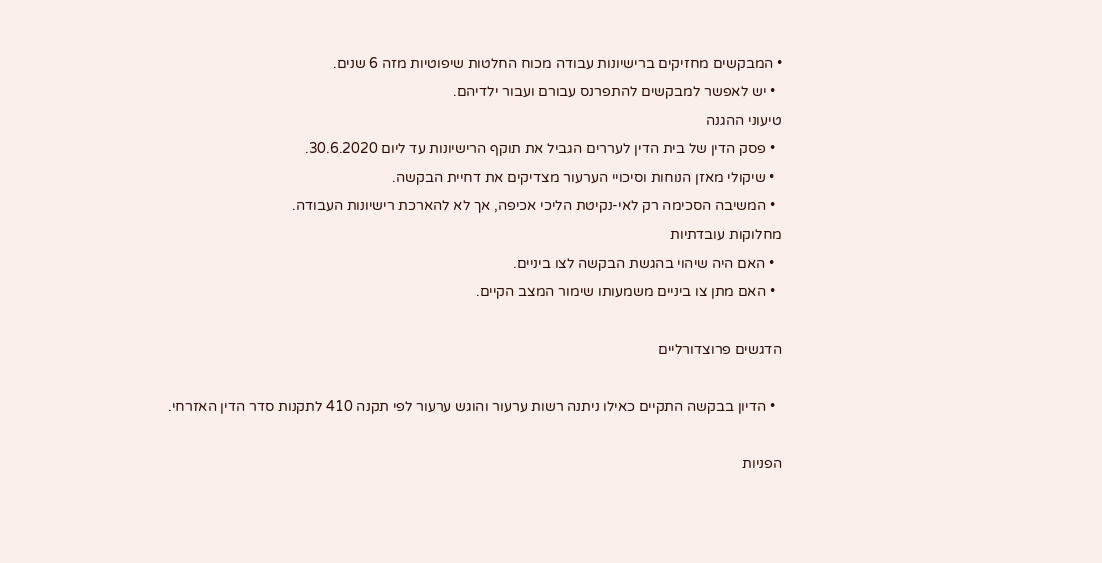• המבקשים מחזיקים ברישיונות עבודה מכוח החלטות שיפוטיות מזה 6 שנים.
  • יש לאפשר למבקשים להתפרנס עבורם ועבור ילדיהם.
טיעוני ההגנה
  • פסק הדין של בית הדין לעררים הגביל את תוקף הרישיונות עד ליום 30.6.2020.
  • שיקולי מאזן הנוחות וסיכויי הערעור מצדיקים את דחיית הבקשה.
  • המשיבה הסכימה רק לאי-נקיטת הליכי אכיפה, אך לא להארכת רישיונות העבודה.
מחלוקות עובדתיות
  • האם היה שיהוי בהגשת הבקשה לצו ביניים.
  • האם מתן צו ביניים משמעותו שימור המצב הקיים.

הדגשים פרוצדורליים

  • הדיון בבקשה התקיים כאילו ניתנה רשות ערעור והוגש ערעור לפי תקנה 410 לתקנות סדר הדין האזרחי.

הפניות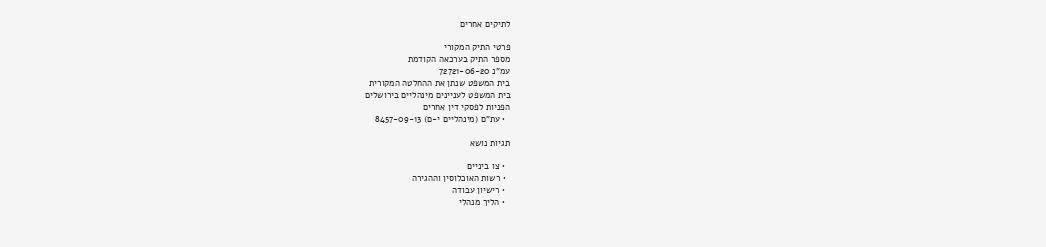לתיקים אחרים

פרטי התיק המקורי
מספר התיק בערכאה הקודמת
עמ"נ 72721-06-20
בית המשפט שנתן את ההחלטה המקורית
בית המשפט לעניינים מינהליים בירושלים
הפניות לפסקי דין אחרים
  • עת"ם (מינהליים י-ם) 8457-09-13

תגיות נושא

  • צו ביניים
  • רשות האוכלוסין וההגירה
  • רישיון עבודה
  • הליך מנהלי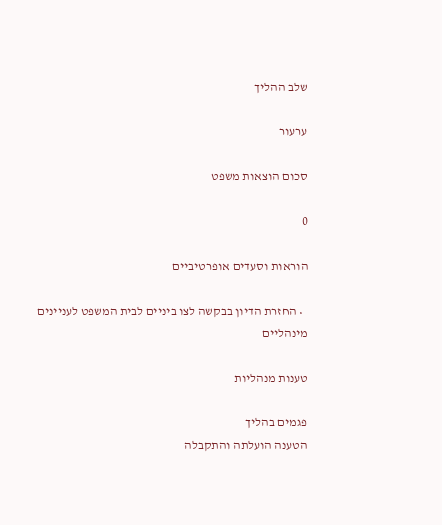שלב ההליך

ערעור

סכום הוצאות משפט

0

הוראות וסעדים אופרטיביים

  • החזרת הדיון בבקשה לצו ביניים לבית המשפט לעניינים מינהליים

טענות מנהליות

פגמים בהליך
הטענה הועלתה והתקבלה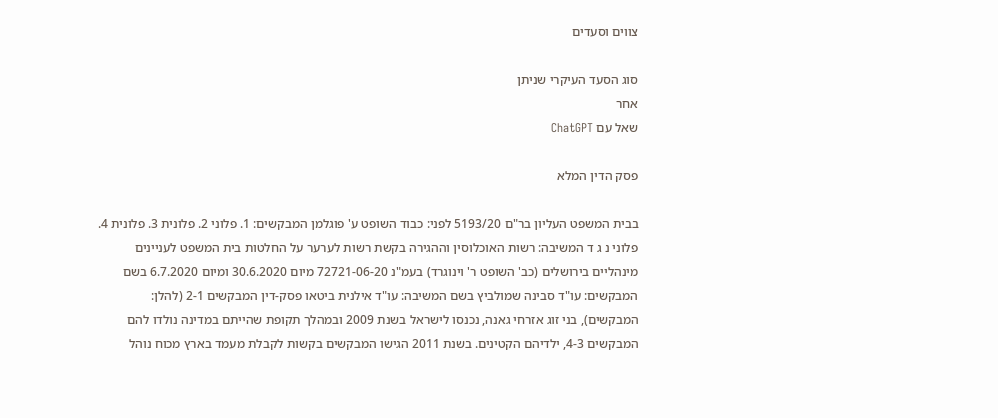צווים וסעדים

סוג הסעד העיקרי שניתן
אחר
שאל עם ChatGPT

פסק הדין המלא

בבית המשפט העליון בר"ם 5193/20 לפני: כבוד השופט ע' פוגלמן המבקשים: 1. פלוני 2. פלונית 3. פלונית 4. פלוני נ ג ד המשיבה: רשות האוכלוסין וההגירה בקשת רשות לערער על החלטות בית המשפט לעניינים מינהליים בירושלים (כב' השופט ר' וינוגרד) בעמ"נ 72721-06-20 מיום 30.6.2020 ומיום 6.7.2020 בשם המבקשים: עו"ד סבינה שמולביץ בשם המשיבה: עו"ד אילנית ביטאו פסק-דין המבקשים 2-1 (להלן: המבקשים), בני זוג אזרחי גאנה, נכנסו לישראל בשנת 2009 ובמהלך תקופת שהייתם במדינה נולדו להם המבקשים 4-3, ילדיהם הקטינים. בשנת 2011 הגישו המבקשים בקשות לקבלת מעמד בארץ מכוח נוהל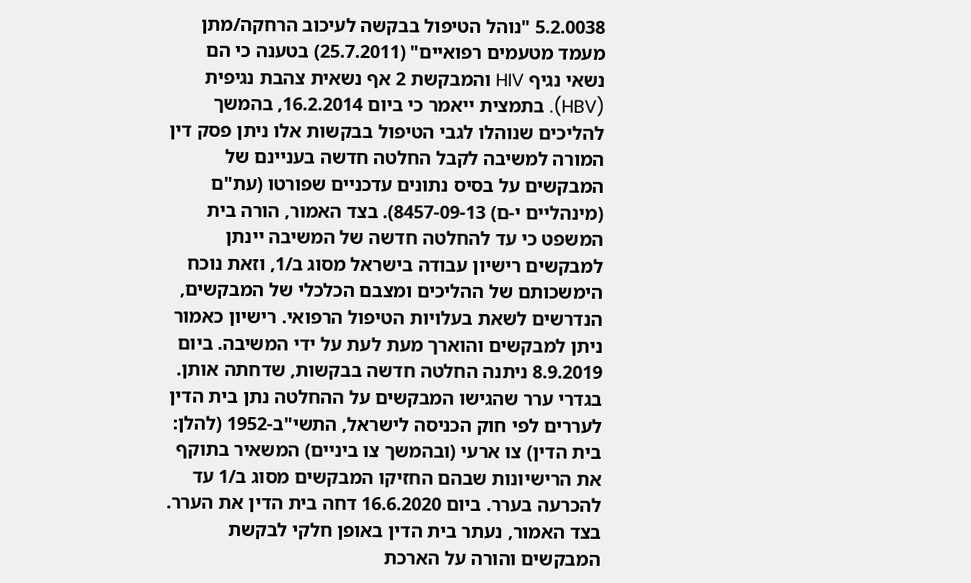5.2.0038 "נוהל הטיפול בבקשה לעיכוב הרחקה/מתן מעמד מטעמים רפואיים" (25.7.2011) בטענה כי הם נשאי נגיף HIV והמבקשת 2 אף נשאית צהבת נגיפית (HBV). בתמצית ייאמר כי ביום 16.2.2014, בהמשך להליכים שנוהלו לגבי הטיפול בבקשות אלו ניתן פסק דין המורה למשיבה לקבל החלטה חדשה בעניינם של המבקשים על בסיס נתונים עדכניים שפורטו (עת"ם (מינהליים י-ם) 8457-09-13). בצד האמור, הורה בית המשפט כי עד להחלטה חדשה של המשיבה יינתן למבקשים רישיון עבודה בישראל מסוג ב/1, וזאת נוכח הימשכותם של ההליכים ומצבם הכלכלי של המבקשים, הנדרשים לשאת בעלויות הטיפול הרפואי. רישיון כאמור ניתן למבקשים והוארך מעת לעת על ידי המשיבה. ביום 8.9.2019 ניתנה החלטה חדשה בבקשות, שדחתה אותן. בגדרי ערר שהגישו המבקשים על ההחלטה נתן בית הדין לעררים לפי חוק הכניסה לישראל, התשי"ב-1952 (להלן: בית הדין) צו ארעי (ובהמשך צו ביניים) המשאיר בתוקף את הרישיונות שבהם החזיקו המבקשים מסוג ב/1 עד להכרעה בערר. ביום 16.6.2020 דחה בית הדין את הערר. בצד האמור, נעתר בית הדין באופן חלקי לבקשת המבקשים והורה על הארכת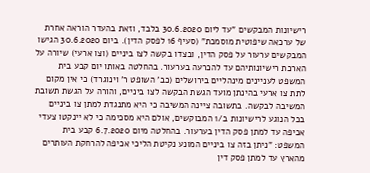רישיונות המבקשים "עד ליום 30.6.2020 בלבד, וזאת בהעדר הוראה אחרת של ערכאה שיפוטית מוסמכת" (סעיף 16 לפסק הדין). ביום 30.6.2020 הגישו המבקשים ערעור על פסק הדין, ובצדו בקשה לצו ביניים (וצו ארעי) שיורה על הארכת רישיונותיהם עד להכרעה בערעור. בהחלטה באותו יום קבע בית המשפט לעניינים מינהליים בירושלים (כב' השופט ר' וינוגרד) כי אין מקום לתת צו ארעי בהינתן מועד הגשת הבקשה לצו ביניים, והורה על הגשת תשובת המשיבה לבקשה. בתשובה ציינה המשיבה כי היא מתנגדת למתן צו ביניים בכל הנוגע לרישיונות ב/1 המבוקשים, אולם היא מסכימה כי לא יינקטו צעדי אכיפה עד למתן פסק הדין בערעור. בהחלטה מיום 6.7.2020 קבע בית המשפט: "ניתן בזה צו ביניים המונע נקיטת הליכי אכיפה להרחקת העותרים מהארץ עד למתן פסק דין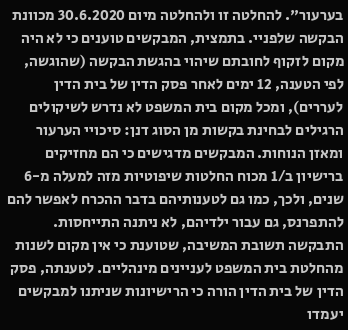בערעור". להחלטה זו ולהחלטה מיום 30.6.2020 מכוונת הבקשה שלפניי. בתמצית, המבקשים טוענים כי לא היה מקום לזקוף לחובתם שיהוי בהגשת הבקשה (שהוגשה, לפי הטענה, 12 ימים לאחר פסק הדין של בית הדין לעררים), ומכל מקום בית המשפט לא נדרש לשיקולים הרגילים לבחינת בקשות מן הסוג דנן: סיכויי הערעור ומאזן הנוחות. המבקשים מדגישים כי הם מחזיקים ברישיון ב/1 מכוח החלטות שיפוטיות מזה למעלה מ-6 שנים, ולכך, כמו גם לטענותיהם בדבר ההכרח לאפשר להם להתפרנס, גם עבור ילדיהם, לא ניתנה התייחסות. התבקשה תשובת המשיבה, שטוענת כי אין מקום לשנות מהחלטת בית המשפט לעניינים מינהליים. לטענתה, פסק הדין של בית הדין הורה כי הרישיונות שניתנו למבקשים יעמדו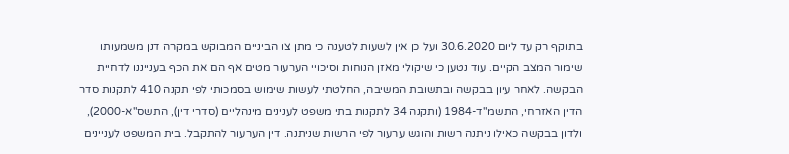בתוקף רק עד ליום 30.6.2020 ועל כן אין לשעות לטענה כי מתן צו הביניים המבוקש במקרה דנן משמעותו שימור המצב הקיים. עוד נטען כי שיקולי מאזן הנוחות וסיכויי הערעור מטים אף הם את הכף בענייננו לדחיית הבקשה. לאחר עיון בבקשה ובתשובת המשיבה, החלטתי לעשות שימוש בסמכותי לפי תקנה 410 לתקנות סדר הדין האזרחי, התשמ"ד-1984 (ותקנה 34 לתקנות בתי משפט לענינים מינהליים (סדרי דין), התשס"א-2000), ולדון בבקשה כאילו ניתנה רשות והוגש ערעור לפי הרשות שניתנה. דין הערעור להתקבל. בית המשפט לעניינים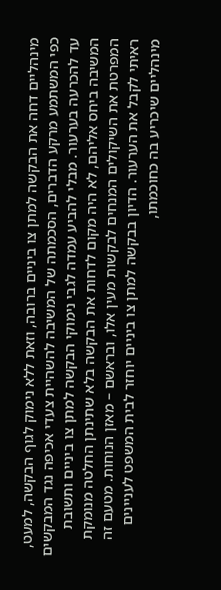מינהליים דחה את הבקשה למתן צו ביניים ברובה, וזאת ללא נימוק לגוף הבקשה, למעט, כפי המשתמע מרקע הדברים, הסכמתה של המשיבה להשהיית צעדי אכיפה נגד המבקשים עד להכרעה בערעור. מבלי להביע עמדה לגבי נימוקי הבקשה למתן צו ביניים ותשובת המשיבה ביחס אליהם, לא היה מקום לדחות את הבקשה בלא שתינתן החלטה מנומקת המפרטת את השיקולים המנחים לבקשות מעין אלו, ובראשם – מאזן הנוחות. מטעם זה ראיתי לקבל את הערעור. הדיון בבקשה למתן צו ביניים יוחזר לבית המשפט לעניינים מינהליים שיכריע בה כחוכמתו,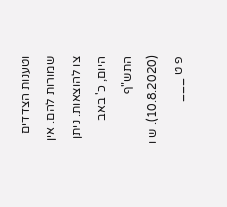וטענות הצדדים שמורות להם. אין צו להוצאות. ניתן היום, כ' באב התש"ף (10.8.2020). ש ו פ ט ___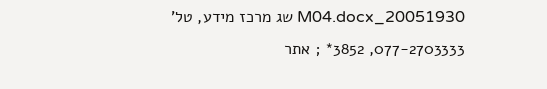20051930_M04.docx שג מרכז מידע, טל' 077-2703333, 3852* ; אתר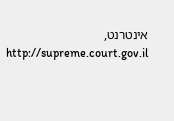אינטרנט, http://supreme.court.gov.il